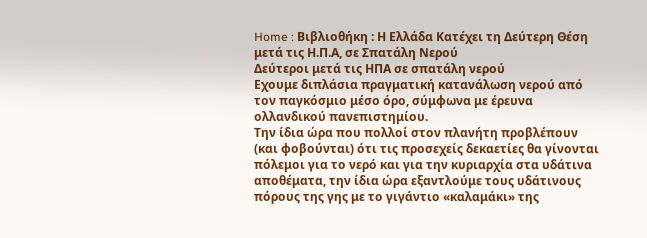Home : Βιβλιοθήκη : Η Ελλάδα Κατέχει τη Δεύτερη Θέση μετά τις Η.Π.Α, σε Σπατάλη Νερού
Δεύτεροι μετά τις ΗΠΑ σε σπατάλη νερού
Εχουμε διπλάσια πραγματική κατανάλωση νερού από τον παγκόσμιο μέσο όρο, σύμφωνα με έρευνα ολλανδικού πανεπιστημίου.
Την ίδια ώρα που πολλοί στον πλανήτη προβλέπουν (και φοβούνται) ότι τις προσεχείς δεκαετίες θα γίνονται πόλεμοι για το νερό και για την κυριαρχία στα υδάτινα αποθέματα, την ίδια ώρα εξαντλούμε τους υδάτινους πόρους της γης με το γιγάντιο «καλαμάκι» της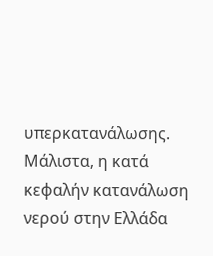υπερκατανάλωσης.
Μάλιστα, η κατά κεφαλήν κατανάλωση νερού στην Ελλάδα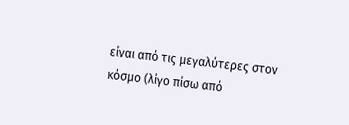είναι από τις μεγαλύτερες στον κόσμο (λίγο πίσω από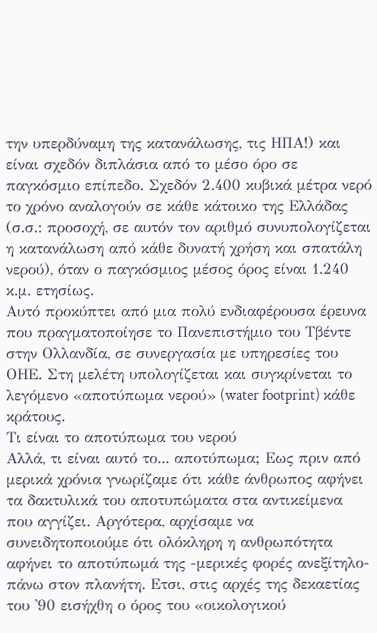την υπερδύναμη της κατανάλωσης, τις ΗΠΑ!) και είναι σχεδόν διπλάσια από το μέσο όρο σε παγκόσμιο επίπεδο. Σχεδόν 2.400 κυβικά μέτρα νερό το χρόνο αναλογούν σε κάθε κάτοικο της Ελλάδας (σ.σ.: προσοχή, σε αυτόν τον αριθμό συνυπολογίζεται η κατανάλωση από κάθε δυνατή χρήση και σπατάλη νερού), όταν ο παγκόσμιος μέσος όρος είναι 1.240 κ.μ. ετησίως.
Αυτό προκύπτει από μια πολύ ενδιαφέρουσα έρευνα που πραγματοποίησε το Πανεπιστήμιο του Τβέντε στην Ολλανδία, σε συνεργασία με υπηρεσίες του ΟΗΕ. Στη μελέτη υπολογίζεται και συγκρίνεται το λεγόμενο «αποτύπωμα νερού» (water footprint) κάθε κράτους.
Τι είναι το αποτύπωμα του νερού
Αλλά, τι είναι αυτό το... αποτύπωμα; Εως πριν από μερικά χρόνια γνωρίζαμε ότι κάθε άνθρωπος αφήνει τα δακτυλικά του αποτυπώματα στα αντικείμενα που αγγίζει. Αργότερα, αρχίσαμε να συνειδητοποιούμε ότι ολόκληρη η ανθρωπότητα αφήνει το αποτύπωμά της -μερικές φορές ανεξίτηλο- πάνω στον πλανήτη. Ετσι, στις αρχές της δεκαετίας του '90 εισήχθη ο όρος του «οικολογικού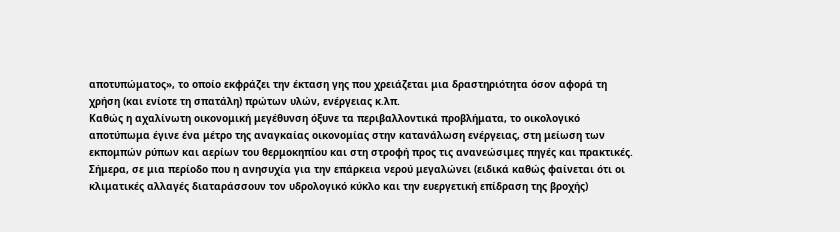αποτυπώματος», το οποίο εκφράζει την έκταση γης που χρειάζεται μια δραστηριότητα όσον αφορά τη χρήση (και ενίοτε τη σπατάλη) πρώτων υλών, ενέργειας κ.λπ.
Καθώς η αχαλίνωτη οικονομική μεγέθυνση όξυνε τα περιβαλλοντικά προβλήματα, το οικολογικό αποτύπωμα έγινε ένα μέτρο της αναγκαίας οικονομίας στην κατανάλωση ενέργειας, στη μείωση των εκπομπών ρύπων και αερίων του θερμοκηπίου και στη στροφή προς τις ανανεώσιμες πηγές και πρακτικές.
Σήμερα, σε μια περίοδο που η ανησυχία για την επάρκεια νερού μεγαλώνει (ειδικά καθώς φαίνεται ότι οι κλιματικές αλλαγές διαταράσσουν τον υδρολογικό κύκλο και την ευεργετική επίδραση της βροχής)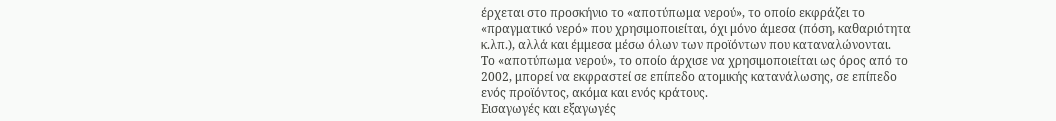έρχεται στο προσκήνιο το «αποτύπωμα νερού», το οποίο εκφράζει το «πραγματικό νερό» που χρησιμοποιείται, όχι μόνο άμεσα (πόση, καθαριότητα κ.λπ.), αλλά και έμμεσα μέσω όλων των προϊόντων που καταναλώνονται.
Το «αποτύπωμα νερού», το οποίο άρχισε να χρησιμοποιείται ως όρος από το 2002, μπορεί να εκφραστεί σε επίπεδο ατομικής κατανάλωσης, σε επίπεδο ενός προϊόντος, ακόμα και ενός κράτους.
Εισαγωγές και εξαγωγές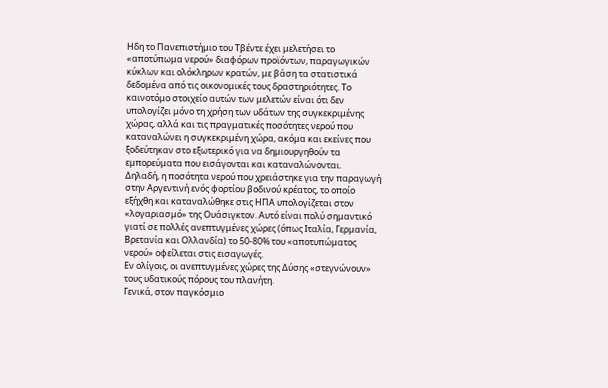Ηδη το Πανεπιστήμιο του Τβέντε έχει μελετήσει το «αποτύπωμα νερού» διαφόρων προϊόντων, παραγωγικών κύκλων και ολόκληρων κρατών, με βάση τα στατιστικά δεδομένα από τις οικονομικές τους δραστηριότητες. Το καινοτόμο στοιχείο αυτών των μελετών είναι ότι δεν υπολογίζει μόνο τη χρήση των υδάτων της συγκεκριμένης χώρας, αλλά και τις πραγματικές ποσότητες νερού που καταναλώνει η συγκεκριμένη χώρα, ακόμα και εκείνες που ξοδεύτηκαν στο εξωτερικό για να δημιουργηθούν τα εμπορεύματα που εισάγονται και καταναλώνονται.
Δηλαδή, η ποσότητα νερού που χρειάστηκε για την παραγωγή στην Αργεντινή ενός φορτίου βοδινού κρέατος, το οποίο εξήχθη και καταναλώθηκε στις ΗΠΑ υπολογίζεται στον «λογαριασμό» της Ουάσιγκτον. Αυτό είναι πολύ σημαντικό γιατί σε πολλές ανεπτυγμένες χώρες (όπως Ιταλία, Γερμανία, Βρετανία και Ολλανδία) το 50-80% του «αποτυπώματος νερού» οφείλεται στις εισαγωγές.
Εν ολίγοις, οι ανεπτυγμένες χώρες της Δύσης «στεγνώνουν» τους υδατικούς πόρους του πλανήτη.
Γενικά, στον παγκόσμιο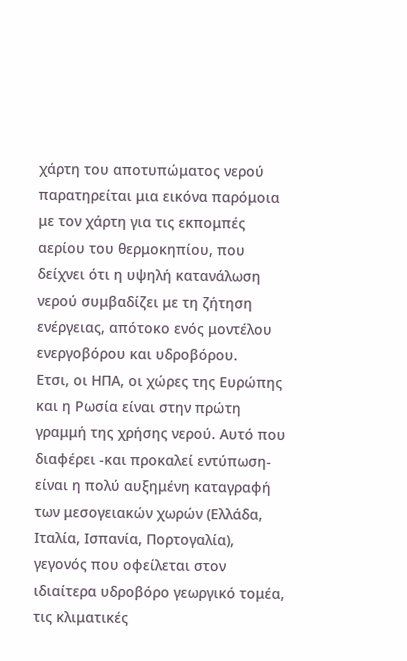χάρτη του αποτυπώματος νερού παρατηρείται μια εικόνα παρόμοια με τον χάρτη για τις εκπομπές αερίου του θερμοκηπίου, που δείχνει ότι η υψηλή κατανάλωση νερού συμβαδίζει με τη ζήτηση ενέργειας, απότοκο ενός μοντέλου ενεργοβόρου και υδροβόρου.
Ετσι, οι ΗΠΑ, οι χώρες της Ευρώπης και η Ρωσία είναι στην πρώτη γραμμή της χρήσης νερού. Αυτό που διαφέρει -και προκαλεί εντύπωση- είναι η πολύ αυξημένη καταγραφή των μεσογειακών χωρών (Ελλάδα, Ιταλία, Ισπανία, Πορτογαλία), γεγονός που οφείλεται στον ιδιαίτερα υδροβόρο γεωργικό τομέα, τις κλιματικές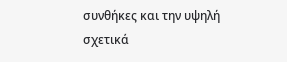συνθήκες και την υψηλή σχετικά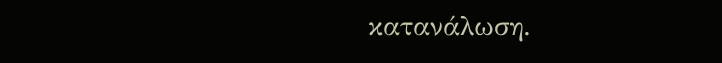κατανάλωση.